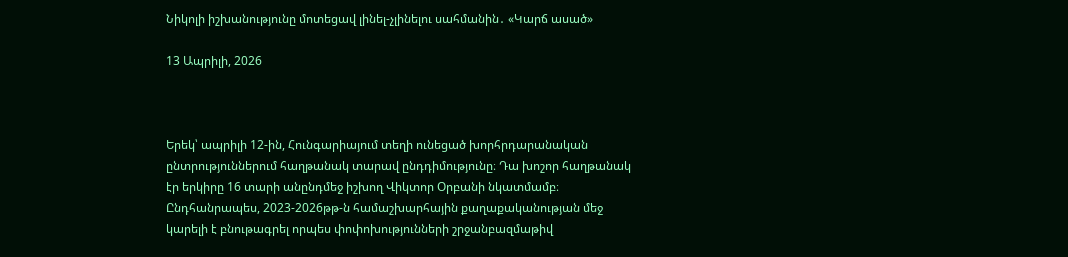Նիկոլի իշխանությունը մոտեցավ լինել-չլինելու սահմանին․ «Կարճ ասած»

13 Ապրիլի, 2026



Երեկ՝ ապրիլի 12-ին, Հունգարիայում տեղի ունեցած խորհրդարանական ընտրություններում հաղթանակ տարավ ընդդիմությունը։ Դա խոշոր հաղթանակ էր երկիրը 16 տարի անընդմեջ իշխող Վիկտոր Օրբանի նկատմամբ։ Ընդհանրապես, 2023-2026թթ-ն համաշխարհային քաղաքականության մեջ կարելի է բնութագրել որպես փոփոխությունների շրջանբազմաթիվ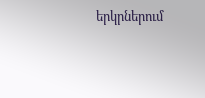երկրներում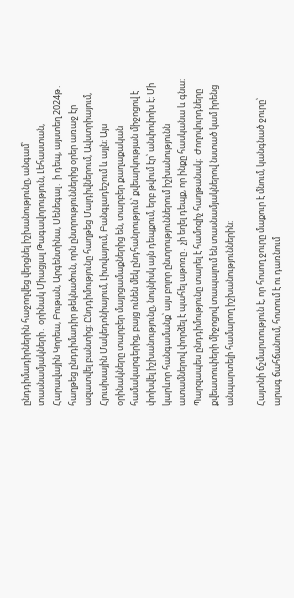ընդդիմադիրներին հաջողվեց վերցնել իշխանությունը, անգամ՝ տասնամյակների․ օրինակ Միացյալ Թագավորություն, Լեհաստան, Հարավային Կորեա, Բութան, Արգենտինա, Սենեգալ․ ի դեպ, այստեղ 2024թ․ հաղթեց ընդդիմադիր թեկնածուն, որն ընտրություններից օրեր առաջ էր ազատվել բանտից։ Ընդդիմությունը հաղթեց Մալդիվներում, Ավստրիայում, Հյուսիսային Մակեդոնիայում, Լիտվայում, Բանգլադեշում և այլն։ Այս օրինակները տարբեր մայրցամաքներից են, տարբեր քաղաքական համակարգերից, բայց ունեն մեկ ընդհանրություն՝ քվեարկության միջոցով է փոխվել իշխանությունը, նույնիսկ այն դեպքում, երբ թվում էր՝ անփոփոխ է։ Մի կարևոր հանգամանք՝ այս բոլոր ընտրություններում իշխանությունն ատամներով փորձել է պահել աթոռը․ չի եղել դեպք, որ ինքը հասկանա և գնա։ Պարզապես ընդդիմությունը տարել է համոզիչ հաղթանակ։  Ժողովուրդները քվեատուփերի միջոցով տապալում են տասնամյակներով նստած կամ իրենց անպարտելի համարող իշխանություններին։

Հայտնի ճշմարտություն է, որ հոսող ջուրը մաքուր է մնում, կանգնած ջուրը՝ արագ ճահճանում, հոտում է ու դառնում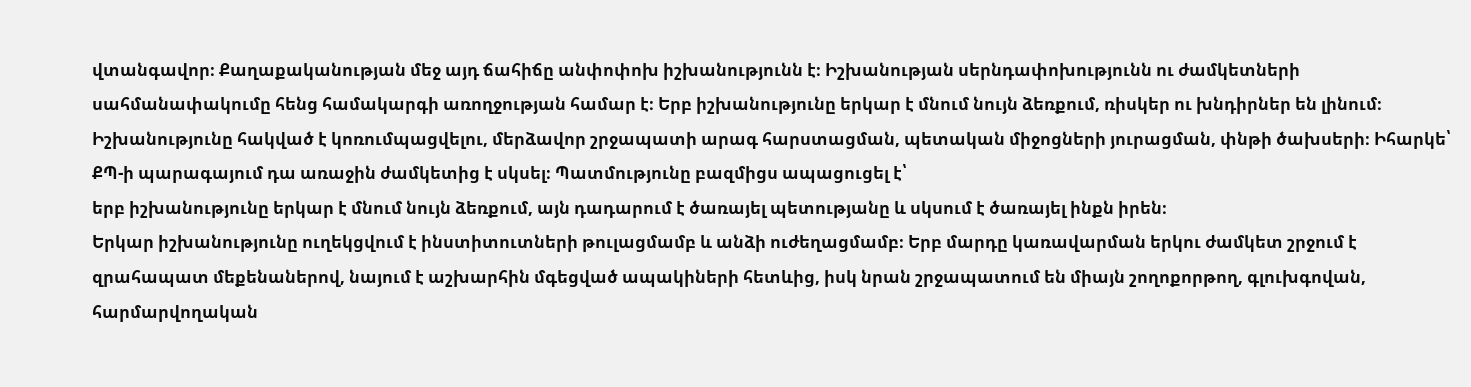վտանգավոր։ Քաղաքականության մեջ այդ ճահիճը անփոփոխ իշխանությունն է։ Իշխանության սերնդափոխությունն ու ժամկետների սահմանափակումը հենց համակարգի առողջության համար է։ Երբ իշխանությունը երկար է մնում նույն ձեռքում, ռիսկեր ու խնդիրներ են լինում։ Իշխանությունը հակված է կոռումպացվելու, մերձավոր շրջապատի արագ հարստացման, պետական միջոցների յուրացման, փնթի ծախսերի։ Իհարկե՝ ՔՊ-ի պարագայում դա առաջին ժամկետից է սկսել։ Պատմությունը բազմիցս ապացուցել է՝
երբ իշխանությունը երկար է մնում նույն ձեռքում, այն դադարում է ծառայել պետությանը և սկսում է ծառայել ինքն իրեն։
Երկար իշխանությունը ուղեկցվում է ինստիտուտների թուլացմամբ և անձի ուժեղացմամբ։ Երբ մարդը կառավարման երկու ժամկետ շրջում է զրահապատ մեքենաներով, նայում է աշխարհին մգեցված ապակիների հետևից, իսկ նրան շրջապատում են միայն շողոքորթող, գլուխգովան, հարմարվողական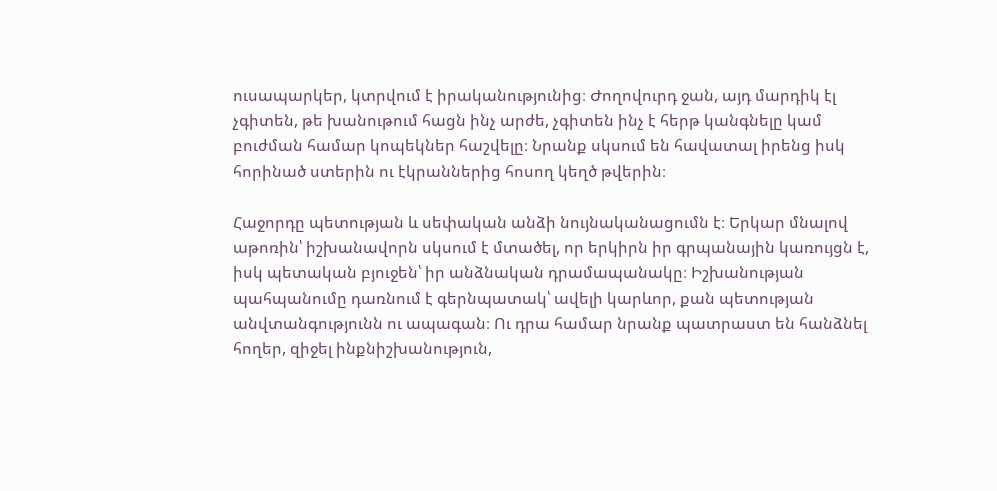ուսապարկեր, կտրվում է իրականությունից։ Ժողովուրդ ջան, այդ մարդիկ էլ չգիտեն, թե խանութում հացն ինչ արժե, չգիտեն ինչ է հերթ կանգնելը կամ բուժման համար կոպեկներ հաշվելը։ Նրանք սկսում են հավատալ իրենց իսկ հորինած ստերին ու էկրաններից հոսող կեղծ թվերին։

Հաջորդը պետության և սեփական անձի նույնականացումն է։ Երկար մնալով աթոռին՝ իշխանավորն սկսում է մտածել, որ երկիրն իր գրպանային կառույցն է, իսկ պետական բյուջեն՝ իր անձնական դրամապանակը։ Իշխանության պահպանումը դառնում է գերնպատակ՝ ավելի կարևոր, քան պետության անվտանգությունն ու ապագան։ Ու դրա համար նրանք պատրաստ են հանձնել հողեր, զիջել ինքնիշխանություն,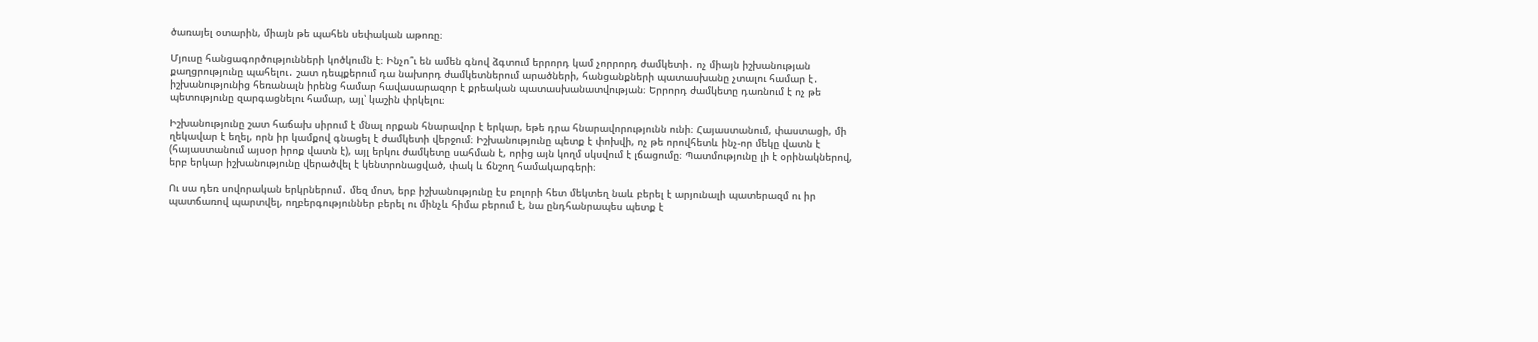ծառայել օտարին, միայն թե պահեն սեփական աթոռը։

Մյուսը հանցագործությունների կոծկումն է։ Ինչո՞ւ են ամեն գնով ձգտում երրորդ կամ չորրորդ ժամկետի․ ոչ միայն իշխանության քաղցրությունը պահելու․ շատ դեպքերում դա նախորդ ժամկետներում արածների, հանցանքների պատասխանը չտալու համար է․ իշխանությունից հեռանալն իրենց համար հավասարազոր է քրեական պատասխանատվության։ Երրորդ ժամկետը դառնում է ոչ թե պետությունը զարգացնելու համար, այլ՝ կաշին փրկելու։

Իշխանությունը շատ հաճախ սիրում է մնալ որքան հնարավոր է երկար, եթե դրա հնարավորությունն ունի։ Հայաստանում, փաստացի, մի ղեկավար է եղել, որն իր կամքով գնացել է ժամկետի վերջում։ Իշխանությունը պետք է փոխվի, ոչ թե որովհետև ինչ-որ մեկը վատն է (հայաստանում այսօր իրոք վատն է), այլ երկու ժամկետը սահման է, որից այն կողմ սկսվում է լճացումը։ Պատմությունը լի է օրինակներով, երբ երկար իշխանությունը վերածվել է կենտրոնացված, փակ և ճնշող համակարգերի։

Ու սա դեռ սովորական երկրներում․ մեզ մոտ, երբ իշխանությունը էս բոլորի հետ մեկտեղ նաև բերել է արյունալի պատերազմ ու իր պատճառով պարտվել, ողբերգություններ բերել ու մինչև հիմա բերում է, նա ընդհանրապես պետք է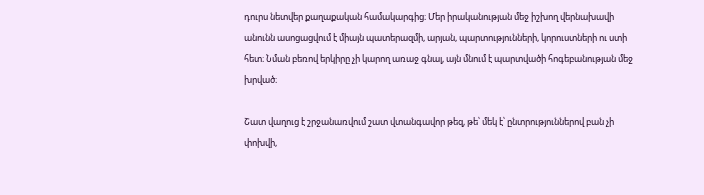դուրս նետվեր քաղաքական համակարգից։ Մեր իրականության մեջ իշխող վերնախավի անունն ասոցացվում է միայն պատերազմի, արյան, պարտությունների, կորուստների ու ստի հետ։ Նման բեռով երկիրը չի կարող առաջ գնալ, այն մնում է պարտվածի հոգեբանության մեջ խրված։

Շատ վաղուց է շրջանառվում շատ վտանգավոր թեզ, թե՝ մեկ է՝ ընտրություններով բան չի փոխվի,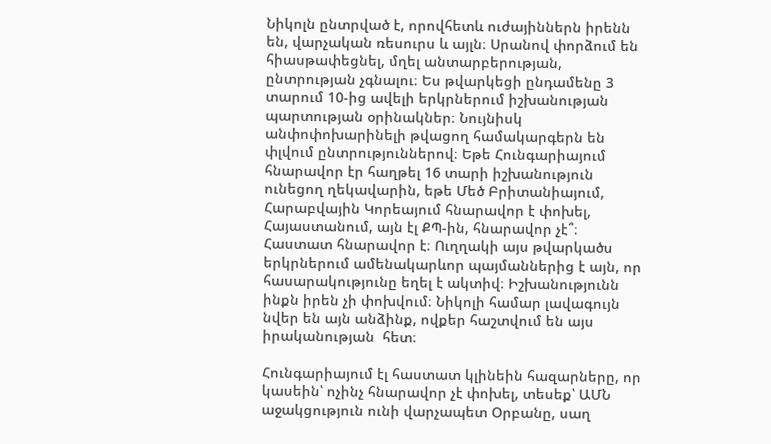Նիկոլն ընտրված է, որովհետև ուժայիններն իրենն են, վարչական ռեսուրս և այլն։ Սրանով փորձում են հիասթափեցնել, մղել անտարբերության, ընտրության չգնալու։ Ես թվարկեցի ընդամենը 3 տարում 10-ից ավելի երկրներում իշխանության պարտության օրինակներ։ Նույնիսկ անփոփոխարինելի թվացող համակարգերն են փլվում ընտրություններով։ Եթե Հունգարիայում հնարավոր էր հաղթել 16 տարի իշխանություն ունեցող ղեկավարին, եթե Մեծ Բրիտանիայում, Հարաբվային Կորեայում հնարավոր է փոխել, Հայաստանում, այն էլ ՔՊ-ին, հնարավոր չէ՞։ Հաստատ հնարավոր է։ Ուղղակի այս թվարկածս երկրներում ամենակարևոր պայմաններից է այն, որ հասարակությունը եղել է ակտիվ։ Իշխանությունն ինքն իրեն չի փոխվում։ Նիկոլի համար լավագույն նվեր են այն անձինք, ովքեր հաշտվում են այս իրականության  հետ։

Հունգարիայում էլ հաստատ կլինեին հազարները, որ կասեին՝ ոչինչ հնարավոր չէ փոխել, տեսեք՝ ԱՄՆ աջակցություն ունի վարչապետ Օրբանը, սաղ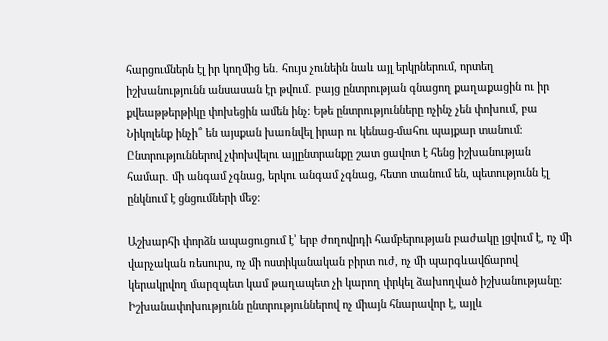հարցումներն էլ իր կողմից են․ հույս չունեին նաև այլ երկրներում, որտեղ իշխանությունն անսասան էր թվում․ բայց ընտրության գնացող քաղաքացին ու իր քվեաթթերթիկը փոխեցին ամեն ինչ։ Եթե ընտրությունները ոչինչ չեն փոխում, բա Նիկոլենք ինչի՞ են այսքան խառնվել իրար ու կենաց-մահու պայքար տանում։ Ընտրություններով չփոխվելու այլընտրանքը շատ ցավոտ է հենց իշխանության համար․ մի անգամ չգնաց, երկու անգամ չգնաց, հետո տանում են, պետությունն էլ ընկնում է ցնցումների մեջ։

Աշխարհի փորձն ապացուցում է՝ երբ ժողովրդի համբերության բաժակը լցվում է, ոչ մի վարչական ռեսուրս, ոչ մի ոստիկանական բիրտ ուժ, ոչ մի պարգևավճարով կերակրվող մարզպետ կամ թաղապետ չի կարող փրկել ձախողված իշխանությանը։ Իշխանափոխությունն ընտրություններով ոչ միայն հնարավոր է, այլև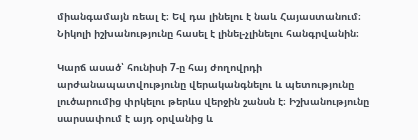միանգամայն ռեալ է։ Եվ դա լինելու է նաև Հայաստանում։ Նիկոլի իշխանությունը հասել է լինել-չլինելու հանգրվանին։

Կարճ ասած՝ հունիսի 7-ը հայ ժողովրդի արժանապատվությունը վերականգնելու և պետությունը լուծարումից փրկելու թերևս վերջին շանսն է։ Իշխանությունը սարսափում է այդ օրվանից և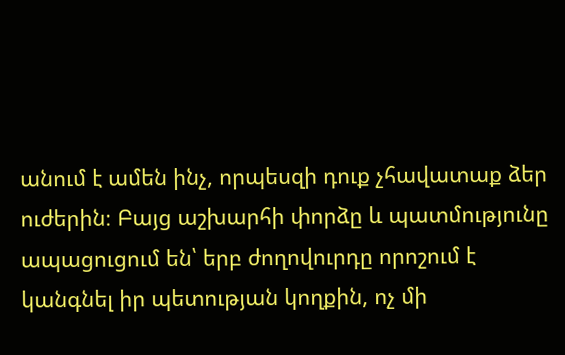անում է ամեն ինչ, որպեսզի դուք չհավատաք ձեր ուժերին։ Բայց աշխարհի փորձը և պատմությունը ապացուցում են՝ երբ ժողովուրդը որոշում է կանգնել իր պետության կողքին, ոչ մի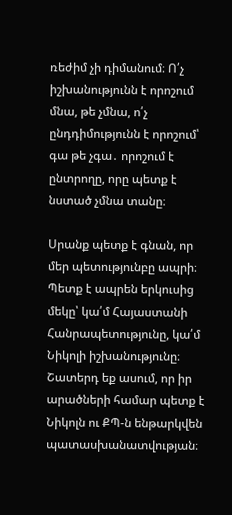ռեժիմ չի դիմանում։ Ո՛չ իշխանությունն է որոշում մնա, թե չմնա, ո՛չ ընդդիմությունն է որոշում՝ գա թե չգա․ որոշում է ընտրողը, որը պետք է նստած չմնա տանը։

Սրանք պետք է գնան, որ մեր պետությունբը ապրի։ Պետք է ապրեն երկուսից մեկը՝ կա՛մ Հայաստանի Հանրապետությունը, կա՛մ Նիկոլի իշխանությունը։ Շատերդ եք ասում, որ իր արածների համար պետք է Նիկոլն ու ՔՊ-ն ենթարկվեն պատասխանատվության։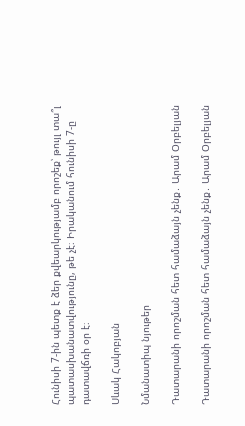Հունիսի 7-ին պետք է ձեր քվեարկությամբ որոշեք՝ թույլ տա՞լ պատասխանատվությունը, թե չէ։ Իրականում հունիսի 7-ը դատավճռի օր է։

Սևակ Հակոբյան

Նմանատիպ նյութեր

Դատարանի որոշման հետ համաձայն չենք․ Արամ Օրբելյան

Դատարանի որոշման հետ համաձայն չենք․ Արամ Օրբելյան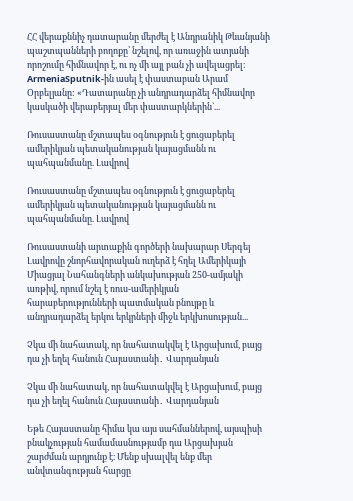ՀՀ վերաքննիչ դատարանը մերժել է Անդրանիկ Թևանյանի պաշտպանների բողոքը՝ նշելով, որ առաջին ատյանի որոշումը հիմնավոր է, ու ոչ մի այլ բան չի ավելացրել։ ArmeniaSputnik-ին ասել է փաստաբան Արամ Օրբելյանը: «Դատարանը չի անդրադարձել հիմնավոր կասկածի վերաբերյալ մեր փաստարկներին`...

Ռուսաստանը մշտապես օգնություն է ցուցաբերել ամերիկյան պետականության կայացմանն ու պահպանմանը. Լավրով

Ռուսաստանը մշտապես օգնություն է ցուցաբերել ամերիկյան պետականության կայացմանն ու պահպանմանը. Լավրով

Ռուսաստանի արտաքին գործերի նախարար Սերգեյ Լավրովը շնորհավորական ուղերձ է հղել Ամերիկայի Միացյալ Նահանգների անկախության 250-ամյակի առթիվ, որում նշել է ռուս-ամերիկյան հարաբերությունների պատմական բնույթը և անդրադարձել երկու երկրների միջև երկխոսության...

Չկա մի նահատակ, որ նահատակվել է Արցախում, բայց դա չի եղել հանուն Հայաստանի․ Վարդանյան

Չկա մի նահատակ, որ նահատակվել է Արցախում, բայց դա չի եղել հանուն Հայաստանի․ Վարդանյան

Եթե Հայաստանը հիմա կա այս սահմաններով, այսպիսի բնակչության համամասնությամբ դա Արցախյան շարժման արդյունք է։ Մենք սխալվել ենք մեր անվտանգության հարցը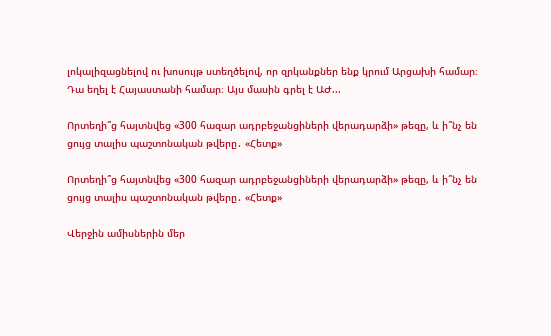լոկալիզացնելով ու խոսույթ ստեղծելով, որ զրկանքներ ենք կրում Արցախի համար։ Դա եղել է Հայաստանի համար։ Այս մասին գրել է ԱԺ...

Որտեղի՞ց հայտնվեց «300 հազար ադրբեջանցիների վերադարձի» թեզը, և ի՞նչ են ցույց տալիս պաշտոնական թվերը․ «Հետք»

Որտեղի՞ց հայտնվեց «300 հազար ադրբեջանցիների վերադարձի» թեզը, և ի՞նչ են ցույց տալիս պաշտոնական թվերը․ «Հետք»

Վերջին ամիսներին մեր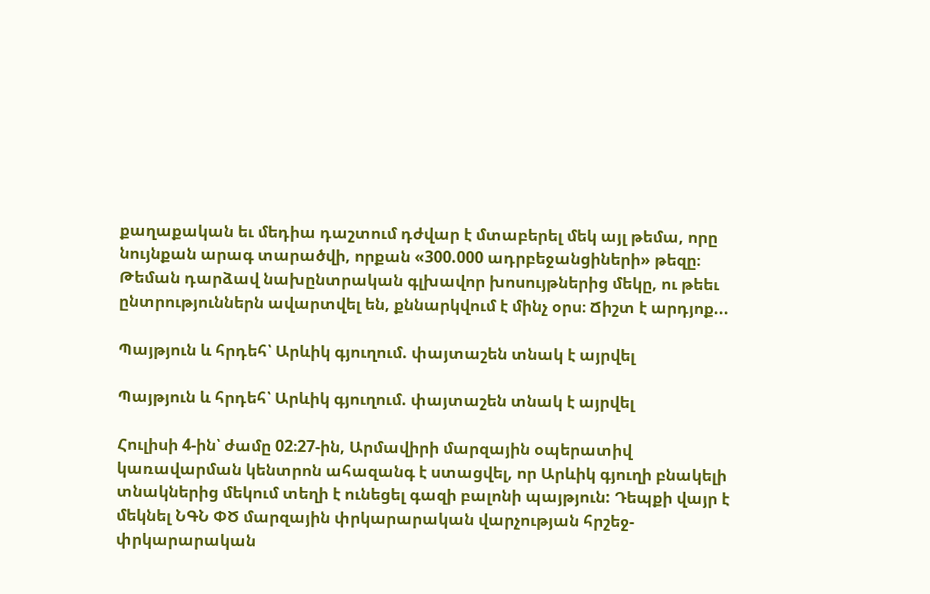քաղաքական եւ մեդիա դաշտում դժվար է մտաբերել մեկ այլ թեմա, որը նույնքան արագ տարածվի, որքան «300.000 ադրբեջանցիների» թեզը։ Թեման դարձավ նախընտրական գլխավոր խոսույթներից մեկը, ու թեեւ ընտրություններն ավարտվել են, քննարկվում է մինչ օրս։ Ճիշտ է արդյոք...

Պայթյուն և հրդեհ՝ Արևիկ գյուղում. փայտաշեն տնակ է այրվել

Պայթյուն և հրդեհ՝ Արևիկ գյուղում. փայտաշեն տնակ է այրվել

Հուլիսի 4-ին՝ ժամը 02։27-ին, Արմավիրի մարզային օպերատիվ կառավարման կենտրոն ահազանգ է ստացվել, որ Արևիկ գյուղի բնակելի տնակներից մեկում տեղի է ունեցել գազի բալոնի պայթյուն: Դեպքի վայր է մեկնել ՆԳՆ ՓԾ մարզային փրկարարական վարչության հրշեջ-փրկարարական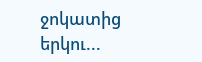ջոկատից երկու...